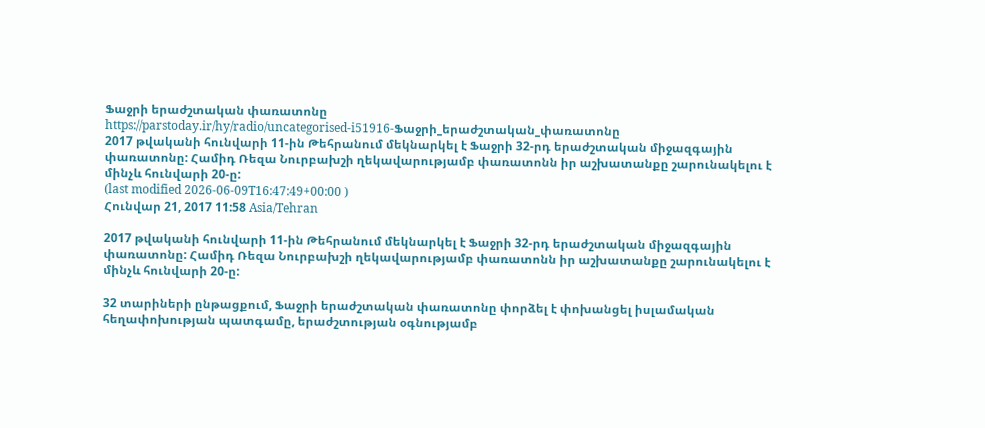Ֆաջրի երաժշտական փառատոնը
https://parstoday.ir/hy/radio/uncategorised-i51916-Ֆաջրի_երաժշտական_փառատոնը
2017 թվականի հունվարի 11-ին Թեհրանում մեկնարկել է Ֆաջրի 32-րդ երաժշտական միջազգային փառատոնը: Համիդ Ռեզա Նուրբախշի ղեկավարությամբ փառատոնն իր աշխատանքը շարունակելու է մինչև հունվարի 20-ը:
(last modified 2026-06-09T16:47:49+00:00 )
Հունվար 21, 2017 11:58 Asia/Tehran

2017 թվականի հունվարի 11-ին Թեհրանում մեկնարկել է Ֆաջրի 32-րդ երաժշտական միջազգային փառատոնը: Համիդ Ռեզա Նուրբախշի ղեկավարությամբ փառատոնն իր աշխատանքը շարունակելու է մինչև հունվարի 20-ը:

32 տարիների ընթացքում, Ֆաջրի երաժշտական փառատոնը փորձել է փոխանցել իսլամական հեղափոխության պատգամը, երաժշտության օգնությամբ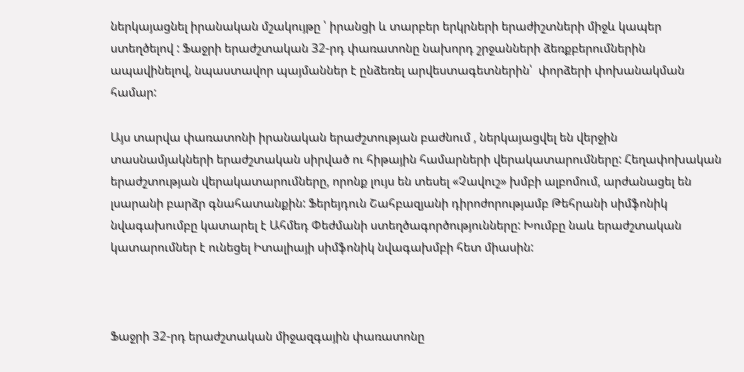ներկայացնել իրանական մշակույթը ՝ իրանցի և տարբեր երկրների երաժիշտների միջև կապեր ստեղծելով : Ֆաջրի երաժշտական 32-րդ փառատոնը նախորդ շրջանների ձեռքբերումներին ապավինելով, նպաստավոր պայմաններ է ընձեռել արվեստագետներին՝  փորձերի փոխանակման համար:

Այս տարվա փառատոնի իրանական երաժշտության բաժնում , ներկայացվել են վերջին տասնամյակների երաժշտական սիրված ու հիթային համարների վերակատարումները: Հեղափոխական երաժշտության վերակատարումները, որոնք լույս են տեսել «Չավուշ» խմբի ալբոմում, արժանացել են  լսարանի բարձր գնահատանքին: Ֆերեյդուն Շահբազյանի դիրոժորությամբ Թեհրանի սիմֆոնիկ նվագախումբը կատարել է Ահմեդ Փեժմանի ստեղծագործությունները: Խումբը նաև երաժշտական կատարումներ է ունեցել Իտալիայի սիմֆոնիկ նվագախմբի հետ միասին:



Ֆաջրի 32-րդ երաժշտական միջազգային փառատոնը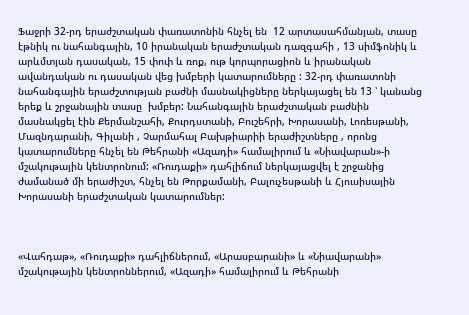Ֆաջրի 32-րդ երաժշտական փառատոնին հնչել են  12 արտասահմանյան, տասը էթնիկ ու նահանգային, 10 իրանական երաժշտական դազգահի , 13 սիմֆոնիկ և արևմտյան դասական, 15 փոփ և ռոք, ութ կորպորացիոն և իրանական ավանդական ու դասական վեց խմբերի կատարումները : 32-րդ փառատոնի նահանգային երաժշտության բաժնի մասնակիցները ներկայացել են 13 ՝ կանանց երեք և շրջանային տասը  խմբեր: Նահանգային երաժշտական բաժնին մասնակցել էին Քերմանշահի, Քուրդստանի, Բուշեհրի, Խորասանի, Լոռեսթանի, Մազնդարանի, Գիլանի , Չարմահալ Բախթիարիի երաժիշտները , որոնց կատարումները հնչել են Թեհրանի «Ազադի» համալիրում և «Նիավարան»-ի մշակութային կենտրոնում: «Ռուդաքի» դահլիճում ներկայացվել է շրջանից ժամանած մի երաժիշտ, հնչել են Թորքամանի, Բալուչեսթանի և Հյուսիսային Խորասանի երաժշտական կատարումներ:



«Վահդաթ», «Ռուդաքի» դահլիճներում, «Արասբարանի» և «Նիավարանի» մշակութային կենտրոններում, «Ազադի» համալիրում և Թեհրանի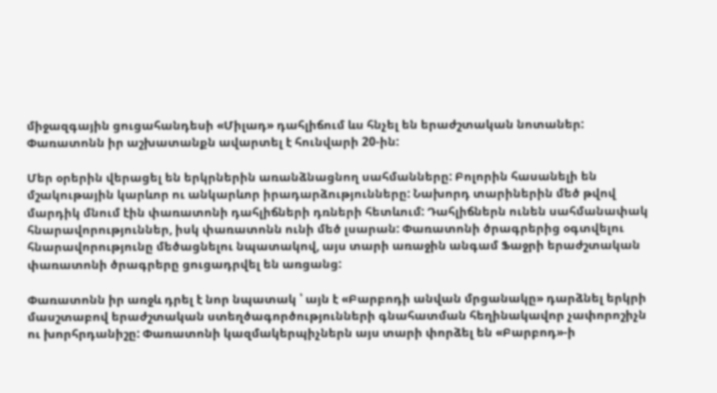միջազգային ցուցահանդեսի «Միլադ» դահլիճում ևս հնչել են երաժշտական նոտաներ: Փառատոնն իր աշխատանքն ավարտել է հունվարի 20-ին:

Մեր օրերին վերացել են երկրներին առանձնացնող սահմանները: Բոլորին հասանելի են մշակութային կարևոր ու անկարևոր իրադարձությունները: Նախորդ տարիներին մեծ թվով մարդիկ մնում էին փառատոնի դահլիճների դռների հետևում: Դահլիճներն ունեն սահմանափակ հնարավորություններ, իսկ փառատոնն ունի մեծ լսարան: Փառատոնի ծրագրերից օգտվելու հնարավորությունը մեծացնելու նպատակով, այս տարի առաջին անգամ Ֆաջրի երաժշտական փառատոնի ծրագրերը ցուցադրվել են առցանց:

Փառատոնն իր առջև դրել է նոր նպատակ ՝ այն է «Բարբոդի անվան մրցանակը» դարձնել երկրի մասշտաբով երաժշտական ստեղծագործությունների գնահատման հեղինակավոր չափորոշիչն ու խորհրդանիշը: Փառատոնի կազմակերպիչներն այս տարի փորձել են «Բարբոդ»-ի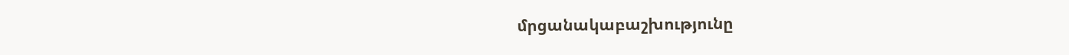մրցանակաբաշխությունը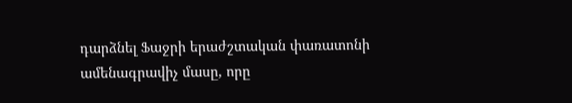դարձնել Ֆաջրի երաժշտական փառատոնի ամենագրավիչ մասը, որը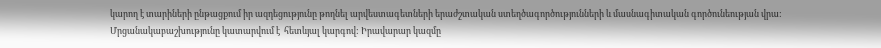կարող է տարիների ընթացքում իր ազդեցությունը թողնել արվեստագետների երաժշտական ստեղծագործությունների և մասնագիտական գործունեության վրա: Մրցանակաբաշխությունը կատարվում է  հետևյալ կարգով: Իրավարար կազմը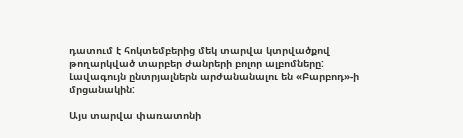դատում է հոկտեմբերից մեկ տարվա կտրվածքով թողարկված տարբեր ժանրերի բոլոր ալբոմները: Լավագույն ընտրյալներն արժանանալու են «Բարբոդ»-ի մրցանակին:

Այս տարվա փառատոնի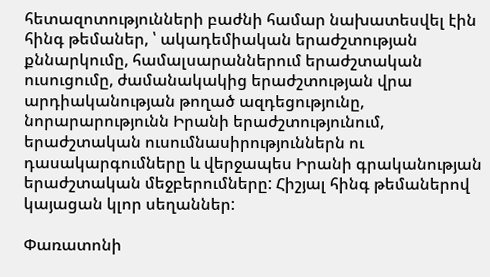հետազոտությունների բաժնի համար նախատեսվել էին հինգ թեմաներ, ՝ ակադեմիական երաժշտության քննարկումը, համալսարաններում երաժշտական ուսուցումը, ժամանակակից երաժշտության վրա արդիականության թողած ազդեցությունը, նորարարությունն Իրանի երաժշտությունում, երաժշտական ուսումնասիրություններն ու դասակարգումները և վերջապես Իրանի գրականության երաժշտական մեջբերումները: Հիշյալ հինգ թեմաներով կայացան կլոր սեղաններ:

Փառատոնի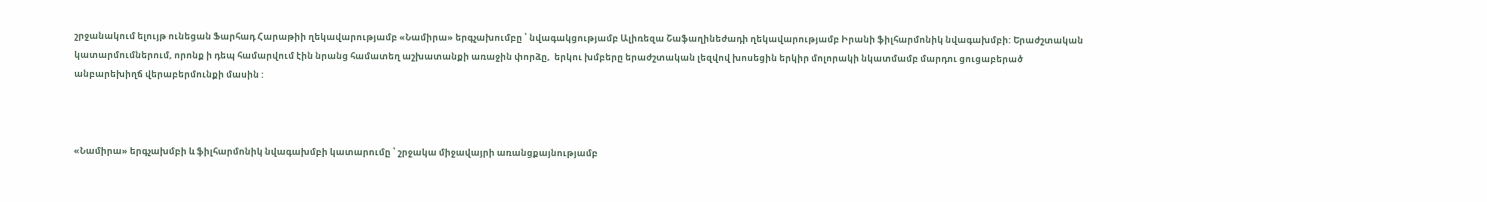շրջանակում ելույթ ունեցան Ֆարհադ Հարաթիի ղեկավարությամբ «Նամիրա» երգչախումբը ՝ նվագակցությամբ Ալիռեզա Շաֆաղինեժադի ղեկավարությամբ Իրանի ֆիլհարմոնիկ նվագախմբի: Երաժշտական կատարմումներում, որոնք ի դեպ համարվում էին նրանց համատեղ աշխատանքի առաջին փորձը,  երկու խմբերը երաժշտական լեզվով խոսեցին երկիր մոլորակի նկատմամբ մարդու ցուցաբերած անբարեխիղճ վերաբերմունքի մասին :



«Նամիրա» երգչախմբի և ֆիլհարմոնիկ նվագախմբի կատարումը ՝ շրջակա միջավայրի առանցքայնությամբ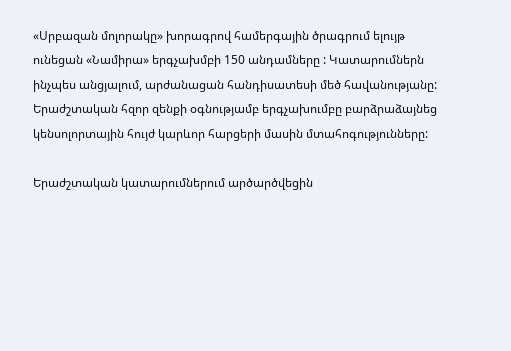«Սրբազան մոլորակը» խորագրով համերգային ծրագրում ելույթ ունեցան «Նամիրա» երգչախմբի 150 անդամները : Կատարումներն ինչպես անցյալում, արժանացան հանդիսատեսի մեծ հավանությանը: Երաժշտական հզոր զենքի օգնությամբ երգչախումբը բարձրաձայնեց կենսոլորտային հույժ կարևոր հարցերի մասին մտահոգությունները:

Երաժշտական կատարումներում արծարծվեցին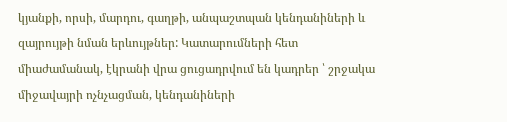կյանքի, որսի, մարդու, գաղթի, անպաշտպան կենդանիների և զայրույթի նման երևույթներ: Կատարումների հետ միաժամանակ, էկրանի վրա ցուցադրվում են կադրեր ՝ շրջակա միջավայրի ոչնչացման, կենդանիների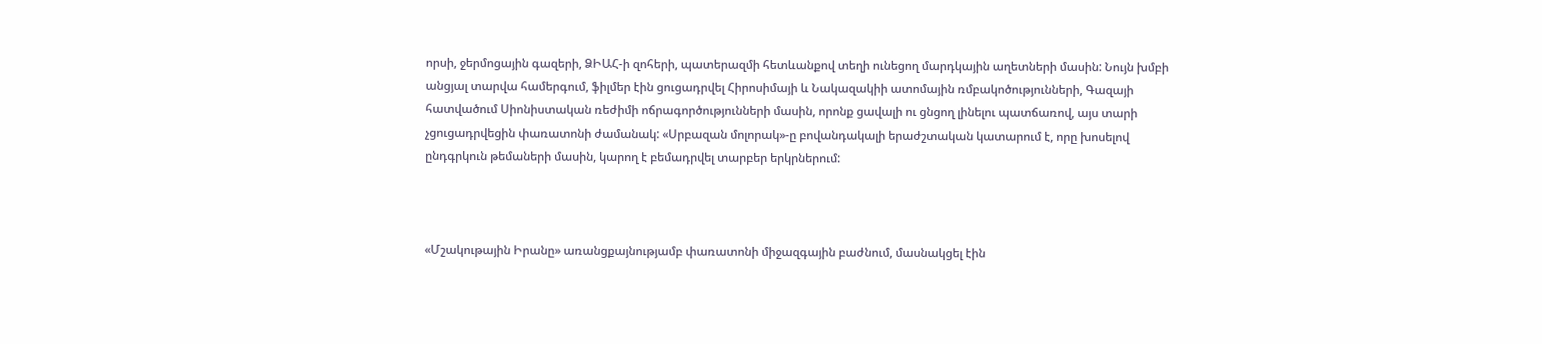որսի, ջերմոցային գազերի, ՁԻԱՀ-ի զոհերի, պատերազմի հետևանքով տեղի ունեցող մարդկային աղետների մասին: Նույն խմբի անցյալ տարվա համերգում, ֆիլմեր էին ցուցադրվել Հիրոսիմայի և Նակազակիի ատոմային ռմբակոծությունների, Գազայի հատվածում Սիոնիստական ռեժիմի ոճրագործությունների մասին, որոնք ցավալի ու ցնցող լինելու պատճառով, այս տարի չցուցադրվեցին փառատոնի ժամանակ: «Սրբազան մոլորակ»-ը բովանդակալի երաժշտական կատարում է, որը խոսելով ընդգրկուն թեմաների մասին, կարող է բեմադրվել տարբեր երկրներում:



«Մշակութային Իրանը» առանցքայնությամբ փառատոնի միջազգային բաժնում, մասնակցել էին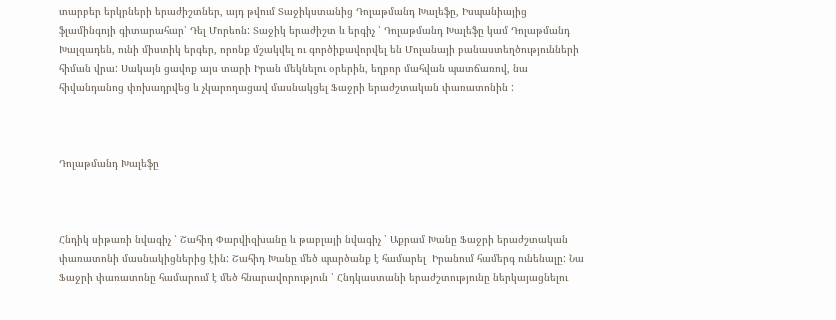տարբեր երկրների երաժիշտներ, այդ թվում Տաջիկստանից Դոլաթմանդ Խալեֆը, Իսպանիայից ֆլամինգոյի գիտարահար՝ Դել Մորեոն: Տաջիկ երաժիշտ և երգիչ ՝ Դոլաթմանդ Խալեֆը կամ Դոլաթմանդ Խալզադեն, ունի միստիկ երգեր, որոնք մշակվել ու գործիքավորվել են Մոլանայի բանաստեղծությունների հիման վրա: Սակայն ցավոք այս տարի Իրան մեկնելու օրերին, եղբոր մահվան պատճառով, նա հիվանդանոց փոխադրվեց և չկարողացավ մասնակցել Ֆաջրի երաժշտական փառատոնին :



Դոլաթմանդ Խալեֆը



Հնդիկ սիթառի նվագիչ ՝ Շահիդ Փարվիզխանը և թաբլայի նվագիչ ՝ Աքրամ Խանը Ֆաջրի երաժշտական փառատոնի մասնակիցներից էին: Շահիդ Խանը մեծ պարծանք է համարել  Իրանում համերգ ունենալը: Նա Ֆաջրի փառատոնը համարում է մեծ հնարավորություն ՝ Հնդկաստանի երաժշտությունը ներկայացնելու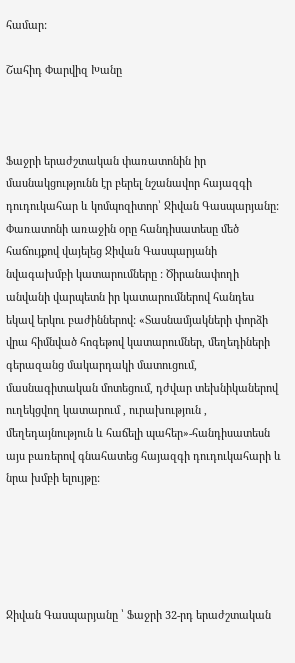համար:

Շահիդ Փարվիզ Խանը



Ֆաջրի երաժշտական փառատոնին իր մասնակցությունն էր բերել նշանավոր հայազգի դուդուկահար և կոմպոզիտոր՝ Ջիվան Գասպարյանը: Փառատոնի առաջին օրը հանդիսատեսը մեծ հաճույքով վայելեց Ջիվան Գասպարյանի նվագախմբի կատարումները : Ծիրանափողի անվանի վարպետն իր կատարումներով հանդես եկավ երկու բաժիններով: «Տասնամյակների փորձի վրա հիմնված հոգեթով կատարումներ, մեղեդիների գերազանց մակարդակի մատուցում, մասնագիտական մոտեցում, դժվար տեխնիկաներով ուղեկցվող կատարում , ուրախություն , մեղեդայնություն և հաճելի պահեր»-հանդիսատեսն այս բառերով գնահատեց հայազգի դուդուկահարի և նրա խմբի ելույթը:





Ջիվան Գասպարյանը ՝ Ֆաջրի 32-րդ երաժշտական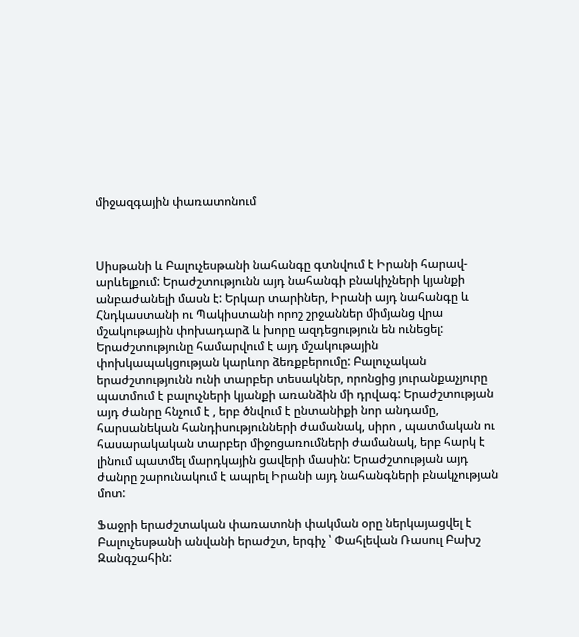միջազգային փառատոնում



Սիսթանի և Բալուչեսթանի նահանգը գտնվում է Իրանի հարավ-արևելքում: Երաժշտությունն այդ նահանգի բնակիչների կյանքի անբաժանելի մասն է: Երկար տարիներ, Իրանի այդ նահանգը և Հնդկաստանի ու Պակիստանի որոշ շրջաններ միմյանց վրա մշակութային փոխադարձ և խորը ազդեցություն են ունեցել: Երաժշտությունը համարվում է այդ մշակութային փոխկապակցության կարևոր ձեռքբերումը: Բալուչական երաժշտությունն ունի տարբեր տեսակներ, որոնցից յուրանքաչյուրը պատմում է բալուչների կյանքի առանձին մի դրվագ: Երաժշտության այդ ժանրը հնչում է , երբ ծնվում է ընտանիքի նոր անդամը, հարսանեկան հանդիսությունների ժամանակ, սիրո , պատմական ու հասարակական տարբեր միջոցառումների ժամանակ, երբ հարկ է լինում պատմել մարդկային ցավերի մասին: Երաժշտության այդ ժանրը շարունակում է ապրել Իրանի այդ նահանգների բնակչության մոտ:

Ֆաջրի երաժշտական փառատոնի փակման օրը ներկայացվել է Բալուչեսթանի անվանի երաժշտ, երգիչ ՝ Փահլեվան Ռասուլ Բախշ Զանգշահին: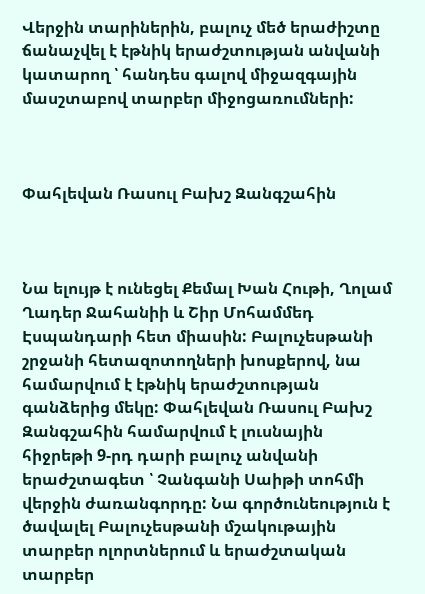Վերջին տարիներին, բալուչ մեծ երաժիշտը ճանաչվել է էթնիկ երաժշտության անվանի կատարող ՝ հանդես գալով միջազգային մասշտաբով տարբեր միջոցառումների:



Փահլեվան Ռասուլ Բախշ Զանգշահին



Նա ելույթ է ունեցել Քեմալ Խան Հութի, Ղոլամ Ղադեր Ջահանիի և Շիր Մոհամմեդ Էսպանդարի հետ միասին: Բալուչեսթանի շրջանի հետազոտողների խոսքերով, նա համարվում է էթնիկ երաժշտության գանձերից մեկը: Փահլեվան Ռասուլ Բախշ Զանգշահին համարվում է լուսնային հիջրեթի 9-րդ դարի բալուչ անվանի երաժշտագետ ՝ Չանգանի Սաիթի տոհմի վերջին ժառանգորդը: Նա գործունեություն է ծավալել Բալուչեսթանի մշակութային տարբեր ոլորտներում և երաժշտական տարբեր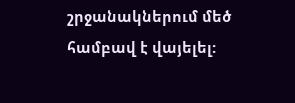շրջանակներում մեծ համբավ է վայելել: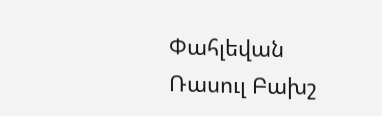Փահլեվան Ռասուլ Բախշ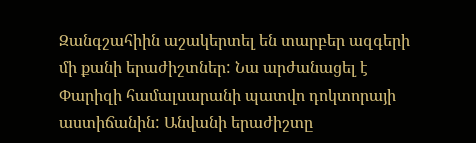Զանգշահիին աշակերտել են տարբեր ազգերի մի քանի երաժիշտներ: Նա արժանացել է Փարիզի համալսարանի պատվո դոկտորայի աստիճանին: Անվանի երաժիշտը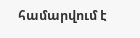համարվում է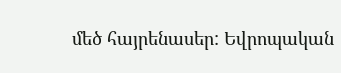մեծ հայրենասեր: Եվրոպական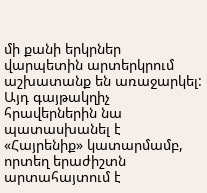մի քանի երկրներ վարպետին արտերկրում աշխատանք են առաջարկել: Այդ գայթակղիչ հրավերներին նա պատասխանել է «Հայրենիք» կատարմամբ, որտեղ երաժիշտն արտահայտում է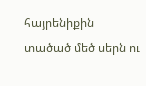հայրենիքին տածած մեծ սերն ու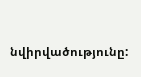նվիրվածությունը: